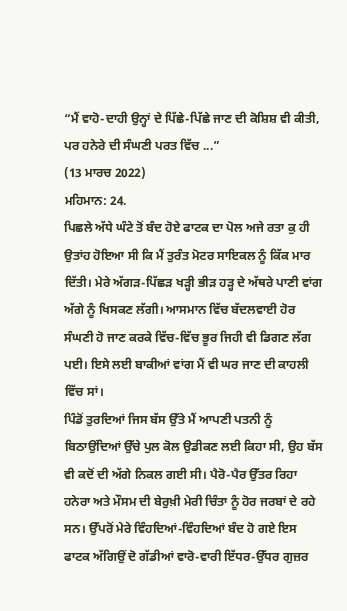“ਮੈਂ ਵਾਹੋ-ਦਾਹੀ ਉਨ੍ਹਾਂ ਦੇ ਪਿੱਛੇ-ਪਿੱਛੇ ਜਾਣ ਦੀ ਕੋਸ਼ਿਸ਼ ਵੀ ਕੀਤੀ, ਪਰ ਹਨੇਰੇ ਦੀ ਸੰਘਣੀ ਪਰਤ ਵਿੱਚ ...”
(13 ਮਾਰਚ 2022)
ਮਹਿਮਾਨ: 24.
ਪਿਛਲੇ ਅੱਧੇ ਘੰਟੇ ਤੋਂ ਬੰਦ ਹੋਏ ਫਾਟਕ ਦਾ ਪੋਲ ਅਜੇ ਰਤਾ ਕੁ ਹੀ ਉਤਾਂਹ ਹੋਇਆ ਸੀ ਕਿ ਮੈਂ ਤੁਰੰਤ ਮੋਟਰ ਸਾਇਕਲ ਨੂੰ ਕਿੱਕ ਮਾਰ ਦਿੱਤੀ। ਮੇਰੇ ਅੱਗੜ-ਪਿੱਛੜ ਖੜ੍ਹੀ ਭੀੜ ਹੜ੍ਹ ਦੇ ਅੱਥਰੇ ਪਾਣੀ ਵਾਂਗ ਅੱਗੇ ਨੂੰ ਖਿਸਕਣ ਲੱਗੀ। ਆਸਮਾਨ ਵਿੱਚ ਬੱਦਲਵਾਈ ਹੋਰ ਸੰਘਣੀ ਹੋ ਜਾਣ ਕਰਕੇ ਵਿੱਚ-ਵਿੱਚ ਭੂਰ ਜਿਹੀ ਵੀ ਡਿਗਣ ਲੱਗ ਪਈ। ਇਸੇ ਲਈ ਬਾਕੀਆਂ ਵਾਂਗ ਮੈਂ ਵੀ ਘਰ ਜਾਣ ਦੀ ਕਾਹਲੀ ਵਿੱਚ ਸਾਂ।
ਪਿੰਡੋਂ ਤੁਰਦਿਆਂ ਜਿਸ ਬੱਸ ਉੱਤੇ ਮੈਂ ਆਪਣੀ ਪਤਨੀ ਨੂੰ ਬਿਠਾਉਂਦਿਆਂ ਉੱਚੇ ਪੁਲ ਕੋਲ ਉਡੀਕਣ ਲਈ ਕਿਹਾ ਸੀ, ਉਹ ਬੱਸ ਵੀ ਕਦੋਂ ਦੀ ਅੱਗੇ ਨਿਕਲ ਗਈ ਸੀ। ਪੈਰੋ-ਪੈਰ ਉੱਤਰ ਰਿਹਾ ਹਨੇਰਾ ਅਤੇ ਮੌਸਮ ਦੀ ਬੇਰੁਖ਼ੀ ਮੇਰੀ ਚਿੰਤਾ ਨੂੰ ਹੋਰ ਜਰਬਾਂ ਦੇ ਰਹੇ ਸਨ। ਉੱਪਰੋਂ ਮੇਰੇ ਵਿੰਹਦਿਆਂ-ਵਿੰਹਦਿਆਂ ਬੰਦ ਹੋ ਗਏ ਇਸ ਫਾਟਕ ਅੱਗਿਉਂ ਦੋ ਗੱਡੀਆਂ ਵਾਰੋ-ਵਾਰੀ ਇੱਧਰ-ਉੱਧਰ ਗੁਜ਼ਰ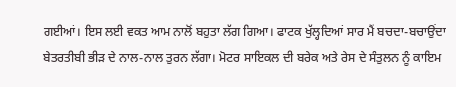ਗਈਆਂ। ਇਸ ਲਈ ਵਕਤ ਆਮ ਨਾਲੋਂ ਬਹੁਤਾ ਲੱਗ ਗਿਆ। ਫਾਟਕ ਖੁੱਲ੍ਹਦਿਆਂ ਸਾਰ ਮੈਂ ਬਚਦਾ-ਬਚਾਉਂਦਾ ਬੇਤਰਤੀਬੀ ਭੀੜ ਦੇ ਨਾਲ-ਨਾਲ ਤੁਰਨ ਲੱਗਾ। ਮੋਟਰ ਸਾਇਕਲ ਦੀ ਬਰੇਕ ਅਤੇ ਰੇਸ ਦੇ ਸੰਤੁਲਨ ਨੂੰ ਕਾਇਮ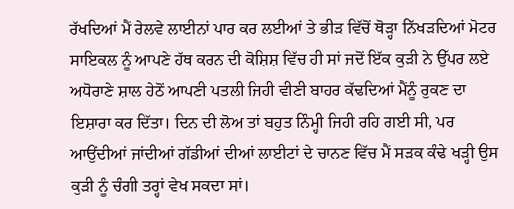ਰੱਖਦਿਆਂ ਮੈਂ ਰੇਲਵੇ ਲਾਈਨਾਂ ਪਾਰ ਕਰ ਲਈਆਂ ਤੇ ਭੀੜ ਵਿੱਚੋਂ ਥੋੜ੍ਹਾ ਨਿੱਖੜਦਿਆਂ ਮੋਟਰ ਸਾਇਕਲ ਨੂੰ ਆਪਣੇ ਹੱਥ ਕਰਨ ਦੀ ਕੋਸ਼ਿਸ਼ ਵਿੱਚ ਹੀ ਸਾਂ ਜਦੋਂ ਇੱਕ ਕੁੜੀ ਨੇ ਉੱਪਰ ਲਏ ਅਧੋਰਾਣੇ ਸ਼ਾਲ ਹੇਠੋਂ ਆਪਣੀ ਪਤਲੀ ਜਿਹੀ ਵੀਣੀ ਬਾਹਰ ਕੱਢਦਿਆਂ ਮੈਂਨੂੰ ਰੁਕਣ ਦਾ ਇਸ਼ਾਰਾ ਕਰ ਦਿੱਤਾ। ਦਿਨ ਦੀ ਲੋਅ ਤਾਂ ਬਹੁਤ ਨਿੰਮ੍ਹੀ ਜਿਹੀ ਰਹਿ ਗਈ ਸੀ, ਪਰ ਆਉਂਦੀਆਂ ਜਾਂਦੀਆਂ ਗੱਡੀਆਂ ਦੀਆਂ ਲਾਈਟਾਂ ਦੇ ਚਾਨਣ ਵਿੱਚ ਮੈਂ ਸੜਕ ਕੰਢੇ ਖੜ੍ਹੀ ਉਸ ਕੁੜੀ ਨੂੰ ਚੰਗੀ ਤਰ੍ਹਾਂ ਵੇਖ ਸਕਦਾ ਸਾਂ।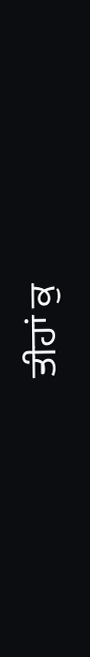ਤੀਹਾਂ ਕੁ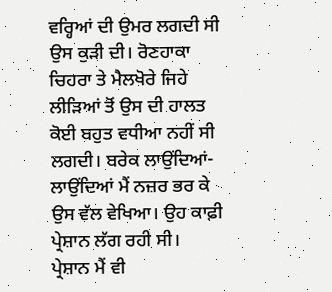ਵਰ੍ਹਿਆਂ ਦੀ ਉਮਰ ਲਗਦੀ ਸੀ ਉਸ ਕੁੜੀ ਦੀ। ਰੋਣਹਾਕਾ ਚਿਹਰਾ ਤੇ ਮੈਲਖੋਰੇ ਜਿਹੇ ਲੀੜਿਆਂ ਤੋਂ ਉਸ ਦੀ ਹਾਲਤ ਕੋਈ ਬਹੁਤ ਵਧੀਆ ਨਹੀਂ ਸੀ ਲਗਦੀ। ਬਰੇਕ ਲਾਉਂਦਿਆਂ-ਲਾਉਂਦਿਆਂ ਮੈਂ ਨਜ਼ਰ ਭਰ ਕੇ ਉਸ ਵੱਲ ਵੇਖਿਆ। ਉਹ ਕਾਫ਼ੀ ਪ੍ਰੇਸ਼ਾਨ ਲੱਗ ਰਹੀ ਸੀ।
ਪ੍ਰੇਸ਼ਾਨ ਮੈਂ ਵੀ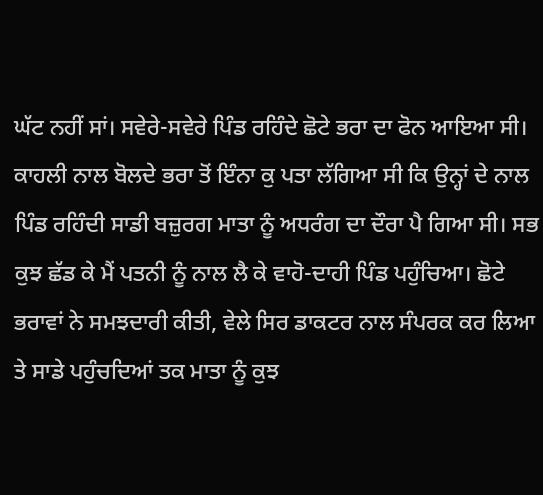ਘੱਟ ਨਹੀਂ ਸਾਂ। ਸਵੇਰੇ-ਸਵੇਰੇ ਪਿੰਡ ਰਹਿੰਦੇ ਛੋਟੇ ਭਰਾ ਦਾ ਫੋਨ ਆਇਆ ਸੀ। ਕਾਹਲੀ ਨਾਲ ਬੋਲਦੇ ਭਰਾ ਤੋਂ ਇੰਨਾ ਕੁ ਪਤਾ ਲੱਗਿਆ ਸੀ ਕਿ ਉਨ੍ਹਾਂ ਦੇ ਨਾਲ ਪਿੰਡ ਰਹਿੰਦੀ ਸਾਡੀ ਬਜ਼ੁਰਗ ਮਾਤਾ ਨੂੰ ਅਧਰੰਗ ਦਾ ਦੌਰਾ ਪੈ ਗਿਆ ਸੀ। ਸਭ ਕੁਝ ਛੱਡ ਕੇ ਮੈਂ ਪਤਨੀ ਨੂੰ ਨਾਲ ਲੈ ਕੇ ਵਾਹੋ-ਦਾਹੀ ਪਿੰਡ ਪਹੁੰਚਿਆ। ਛੋਟੇ ਭਰਾਵਾਂ ਨੇ ਸਮਝਦਾਰੀ ਕੀਤੀ, ਵੇਲੇ ਸਿਰ ਡਾਕਟਰ ਨਾਲ ਸੰਪਰਕ ਕਰ ਲਿਆ ਤੇ ਸਾਡੇ ਪਹੁੰਚਦਿਆਂ ਤਕ ਮਾਤਾ ਨੂੰ ਕੁਝ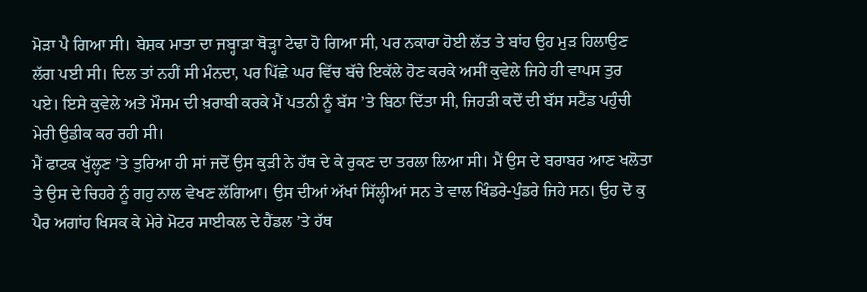ਮੋੜਾ ਪੈ ਗਿਆ ਸੀ। ਬੇਸ਼ਕ ਮਾਤਾ ਦਾ ਜਬ੍ਹਾੜਾ ਥੋੜ੍ਹਾ ਟੇਢਾ ਹੋ ਗਿਆ ਸੀ, ਪਰ ਨਕਾਰਾ ਹੋਈ ਲੱਤ ਤੇ ਬਾਂਹ ਉਹ ਮੁੜ ਹਿਲਾਉਣ ਲੱਗ ਪਈ ਸੀ। ਦਿਲ ਤਾਂ ਨਹੀਂ ਸੀ ਮੰਨਦਾ, ਪਰ ਪਿੱਛੇ ਘਰ ਵਿੱਚ ਬੱਚੇ ਇਕੱਲੇ ਹੋਣ ਕਰਕੇ ਅਸੀਂ ਕੁਵੇਲੇ ਜਿਹੇ ਹੀ ਵਾਪਸ ਤੁਰ ਪਏ। ਇਸੇ ਕੁਵੇਲੇ ਅਤੇ ਮੌਸਮ ਦੀ ਖ਼ਰਾਬੀ ਕਰਕੇ ਮੈਂ ਪਤਨੀ ਨੂੰ ਬੱਸ ’ਤੇ ਬਿਠਾ ਦਿੱਤਾ ਸੀ, ਜਿਹੜੀ ਕਦੋਂ ਦੀ ਬੱਸ ਸਟੈਂਡ ਪਹੁੰਚੀ ਮੇਰੀ ਉਡੀਕ ਕਰ ਰਹੀ ਸੀ।
ਮੈਂ ਫਾਟਕ ਖੁੱਲ੍ਹਣ ’ਤੇ ਤੁਰਿਆ ਹੀ ਸਾਂ ਜਦੋਂ ਉਸ ਕੁੜੀ ਨੇ ਹੱਥ ਦੇ ਕੇ ਰੁਕਣ ਦਾ ਤਰਲਾ ਲਿਆ ਸੀ। ਮੈਂ ਉਸ ਦੇ ਬਰਾਬਰ ਆਣ ਖਲੋਤਾ ਤੇ ਉਸ ਦੇ ਚਿਹਰੇ ਨੂੰ ਗਹੁ ਨਾਲ ਵੇਖਣ ਲੱਗਿਆ। ਉਸ ਦੀਆਂ ਅੱਖਾਂ ਸਿੱਲ੍ਹੀਆਂ ਸਨ ਤੇ ਵਾਲ ਖਿੰਡਰੇ-ਪੁੰਡਰੇ ਜਿਹੇ ਸਨ। ਉਹ ਦੋ ਕੁ ਪੈਰ ਅਗਾਂਹ ਖਿਸਕ ਕੇ ਮੇਰੇ ਮੋਟਰ ਸਾਈਕਲ ਦੇ ਹੈਂਡਲ ’ਤੇ ਹੱਥ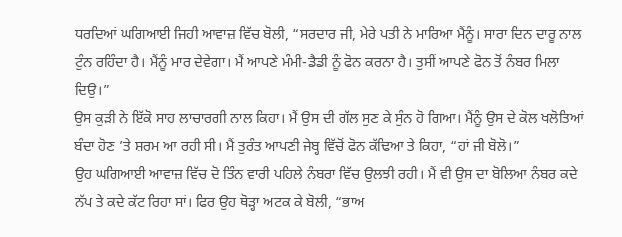ਧਰਦਿਆਂ ਘਗਿਆਈ ਜਿਹੀ ਆਵਾਜ਼ ਵਿੱਚ ਬੋਲੀ, “ਸਰਦਾਰ ਜੀ, ਮੇਰੇ ਪਤੀ ਨੇ ਮਾਰਿਆ ਮੈਂਨੂੰ। ਸਾਰਾ ਦਿਨ ਦਾਰੂ ਨਾਲ ਟੁੰਨ ਰਹਿੰਦਾ ਹੈ। ਮੈਂਨੂੰ ਮਾਰ ਦੇਵੇਗਾ। ਮੈਂ ਆਪਣੇ ਮੰਮੀ-ਡੈਡੀ ਨੂੰ ਫੋਨ ਕਰਨਾ ਹੈ। ਤੁਸੀਂ ਆਪਣੇ ਫੋਨ ਤੋਂ ਨੰਬਰ ਮਿਲਾ ਦਿਉ।”
ਉਸ ਕੁੜੀ ਨੇ ਇੱਕੋ ਸਾਹ ਲਾਚਾਰਗੀ ਨਾਲ ਕਿਹਾ। ਮੈਂ ਉਸ ਦੀ ਗੱਲ ਸੁਣ ਕੇ ਸੁੰਨ ਹੋ ਗਿਆ। ਮੈਂਨੂੰ ਉਸ ਦੇ ਕੋਲ ਖਲੋਤਿਆਂ ਬੰਦਾ ਹੋਣ ’ਤੇ ਸ਼ਰਮ ਆ ਰਹੀ ਸੀ। ਮੈਂ ਤੁਰੰਤ ਆਪਣੀ ਜੇਬ੍ਹ ਵਿੱਚੋਂ ਫੋਨ ਕੱਢਿਆ ਤੇ ਕਿਹਾ, “ਹਾਂ ਜੀ ਬੋਲੋ।”
ਉਹ ਘਗਿਆਈ ਆਵਾਜ਼ ਵਿੱਚ ਦੋ ਤਿੰਨ ਵਾਰੀ ਪਹਿਲੇ ਨੰਬਰਾ ਵਿੱਚ ਉਲਝੀ ਰਹੀ। ਮੈਂ ਵੀ ਉਸ ਦਾ ਬੋਲਿਆ ਨੰਬਰ ਕਦੇ ਨੱਪ ਤੇ ਕਦੇ ਕੱਟ ਰਿਹਾ ਸਾਂ। ਫਿਰ ਉਹ ਥੋੜ੍ਹਾ ਅਟਕ ਕੇ ਬੋਲੀ, “ਭਾਅ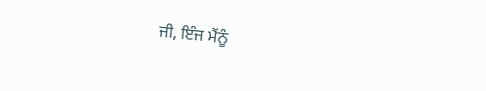ਜੀ, ਇੰਜ ਮੈਂਨੂੰ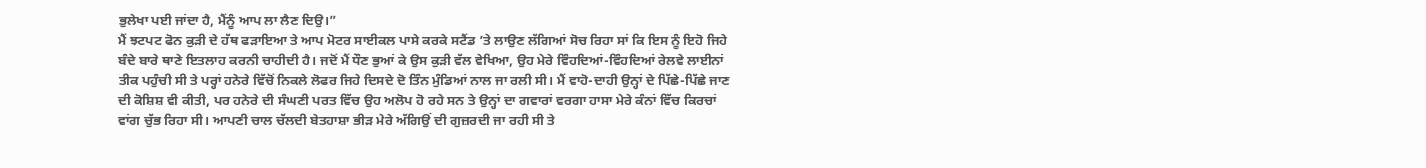ਭੁਲੇਖਾ ਪਈ ਜਾਂਦਾ ਹੈ, ਮੈਂਨੂੰ ਆਪ ਲਾ ਲੈਣ ਦਿਉ।”
ਮੈਂ ਝਟਪਟ ਫੋਨ ਕੁੜੀ ਦੇ ਹੱਥ ਫੜਾਇਆ ਤੇ ਆਪ ਮੋਟਰ ਸਾਈਕਲ ਪਾਸੇ ਕਰਕੇ ਸਟੈਂਡ ’ਤੇ ਲਾਉਣ ਲੱਗਿਆਂ ਸੋਚ ਰਿਹਾ ਸਾਂ ਕਿ ਇਸ ਨੂੰ ਇਹੋ ਜਿਹੇ ਬੰਦੇ ਬਾਰੇ ਥਾਣੇ ਇਤਲਾਹ ਕਰਨੀ ਚਾਹੀਦੀ ਹੈ। ਜਦੋਂ ਮੈਂ ਧੌਣ ਭੁਆਂ ਕੇ ਉਸ ਕੁੜੀ ਵੱਲ ਵੇਖਿਆ, ਉਹ ਮੇਰੇ ਵਿੰਹਦਿਆਂ-ਵਿੰਹਦਿਆਂ ਰੇਲਵੇ ਲਾਈਨਾਂ ਤੀਕ ਪਹੁੰਚੀ ਸੀ ਤੇ ਪਰ੍ਹਾਂ ਹਨੇਰੇ ਵਿੱਚੋਂ ਨਿਕਲੇ ਲੋਫਰ ਜਿਹੇ ਦਿਸਦੇ ਦੋ ਤਿੰਨ ਮੁੰਡਿਆਂ ਨਾਲ ਜਾ ਰਲੀ ਸੀ। ਮੈਂ ਵਾਹੋ-ਦਾਹੀ ਉਨ੍ਹਾਂ ਦੇ ਪਿੱਛੇ-ਪਿੱਛੇ ਜਾਣ ਦੀ ਕੋਸ਼ਿਸ਼ ਵੀ ਕੀਤੀ, ਪਰ ਹਨੇਰੇ ਦੀ ਸੰਘਣੀ ਪਰਤ ਵਿੱਚ ਉਹ ਅਲੋਪ ਹੋ ਰਹੇ ਸਨ ਤੇ ਉਨ੍ਹਾਂ ਦਾ ਗਵਾਰਾਂ ਵਰਗਾ ਹਾਸਾ ਮੇਰੇ ਕੰਨਾਂ ਵਿੱਚ ਕਿਰਚਾਂ ਵਾਂਗ ਚੁੱਭ ਰਿਹਾ ਸੀ। ਆਪਣੀ ਚਾਲ ਚੱਲਦੀ ਬੇਤਹਾਸ਼ਾ ਭੀੜ ਮੇਰੇ ਅੱਗਿਉਂ ਦੀ ਗੁਜ਼ਰਦੀ ਜਾ ਰਹੀ ਸੀ ਤੇ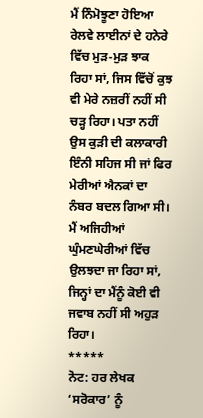ਮੈਂ ਨਿੰਮੋਝੂਣਾ ਹੋਇਆ ਰੇਲਵੇ ਲਾਈਨਾਂ ਦੇ ਹਨੇਰੇ ਵਿੱਚ ਮੁੜ-ਮੁੜ ਝਾਕ ਰਿਹਾ ਸਾਂ, ਜਿਸ ਵਿੱਚੋਂ ਕੁਝ ਵੀ ਮੇਰੇ ਨਜ਼ਰੀਂ ਨਹੀਂ ਸੀ ਚੜ੍ਹ ਰਿਹਾ। ਪਤਾ ਨਹੀਂ ਉਸ ਕੁੜੀ ਦੀ ਕਲਾਕਾਰੀ ਇੰਨੀ ਸਹਿਜ ਸੀ ਜਾਂ ਫਿਰ ਮੇਰੀਆਂ ਐਨਕਾਂ ਦਾ ਨੰਬਰ ਬਦਲ ਗਿਆ ਸੀ। ਮੈਂ ਅਜਿਹੀਆਂ ਘੁੰਮਣਘੇਰੀਆਂ ਵਿੱਚ ਉਲਝਦਾ ਜਾ ਰਿਹਾ ਸਾਂ, ਜਿਨ੍ਹਾਂ ਦਾ ਮੈਂਨੂੰ ਕੋਈ ਵੀ ਜਵਾਬ ਨਹੀਂ ਸੀ ਅਹੁੜ ਰਿਹਾ।
*****
ਨੋਟ: ਹਰ ਲੇਖਕ ‘ਸਰੋਕਾਰ’ ਨੂੰ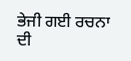ਭੇਜੀ ਗਈ ਰਚਨਾ ਦੀ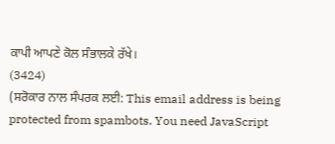ਕਾਪੀ ਆਪਣੇ ਕੋਲ ਸੰਭਾਲਕੇ ਰੱਖੇ।
(3424)
(ਸਰੋਕਾਰ ਨਾਲ ਸੰਪਰਕ ਲਈ: This email address is being protected from spambots. You need JavaScript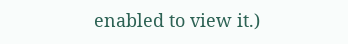enabled to view it.)